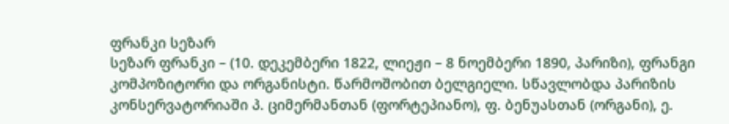ფრანკი სეზარ
სეზარ ფრანკი – (10. დეკემბერი 1822, ლიეჟი – 8 ნოემბერი 1890, პარიზი), ფრანგი კომპოზიტორი და ორგანისტი. წარმოშობით ბელგიელი. სწავლობდა პარიზის კონსერვატორიაში პ. ციმერმანთან (ფორტეპიანო), ფ. ბენუასთან (ორგანი), ე.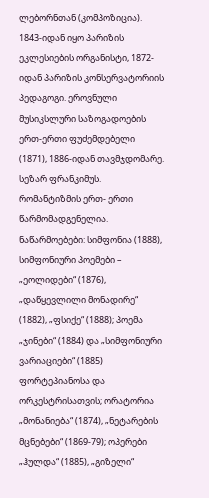ლებორნთან (კომპოზიცია). 1843-იდან იყო პარიზის ეკლესიების ორგანისტი, 1872-იდან პარიზის კონსერვატორიის პედაგოგი. ეროვნული მუსიკსლური საზოგადოების ერთ-ერთი ფუძემდებელი (1871), 1886-იდან თავმჯდომარე. სეზარ ფრანკიმუს. რომანტიზმის ერთ- ერთი წარმომადგენელია.
ნაწარმოებები: სიმფონია (1888), სიმფონიური პოემები – „ეოლიდები“ (1876), „დაწყევლილი მონადირე“ (1882), „ფსიქე“ (1888); პოემა „ჯინები“ (1884) და „სიმფონიური ვარიაციები“ (1885) ფორტეპიანოსა და ორკესტრისათვის; ორატორია „მონანიება“ (1874), „ნეტარების მცნებები“ (1869-79); ოპერები „ჰულდა“ (1885), „გიზელი“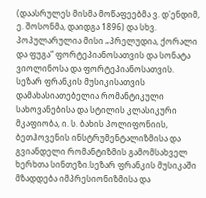(დაასრულეს მისმა მოწაფეებმა ვ. დ'ენდიმ, ე. შოსონმა, დაიდგა 1896) და სხვ. პოპულარულია მისი „პრელუდია, ქორალი და ფუგა“ ფორტეპიანოსათვის და სონატა ვიოლინოსა და ფორტეპიანოსათვის.
სეზარ ფრანკის მუსიკისათვის დამახასიათებელია რომანტიკული სახოვანებისა და სტილის კლასიკური მკაფიობა, ი. ს. ბახის პოლიფონიის, ბეთჰოვენის ინსტრუმენტალიზმისა და გვიანდელი რომანტიზმის გამომსახველ ხერხთა სინთეზი.სეზარ ფრანკის მუსიკაში მზადდება იმპრესიონიზმისა და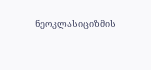ნეოკლასიციზმის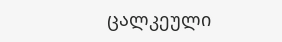ცალკეული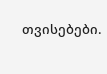თვისებები.